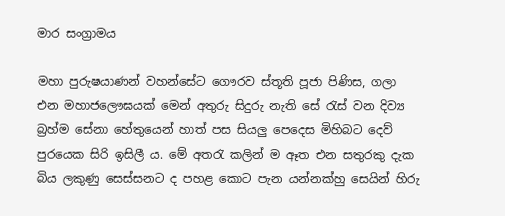මාර සංග්‍රාමය

මහා පුරුෂයාණන් වහන්සේට ගෞරව ස්තූති පූජා පිණිස, ගලා එන මහාජලෞඝයක් මෙන් අතුරු සිදුරු නැති සේ රැස් වන දිව්‍ය බ්‍රහ්ම සේනා හේතුයෙන් හාත් පස සියලු පෙදෙස මිහිබට දෙව් පුරයෙක සිරි ඉසිලී ය. මේ අතරැ කලින් ම ඈත එන සතුරකු දැක බිය ලකුණු සෙස්සනට ද පහළ කොට පැන යන්නක්හු සෙයින් හිරු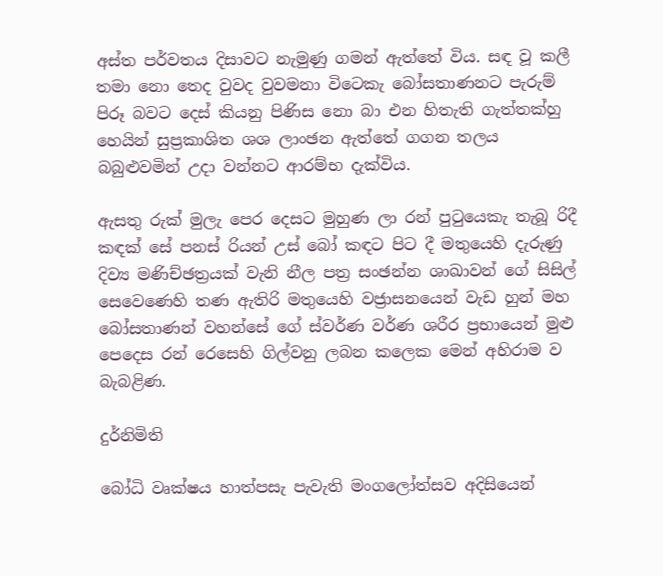අස්ත පර්වතය දිසාවට නැමුණු ගමන් ඇත්තේ විය. සඳ වූ කලී තමා නො තෙද වුවද වුවමනා විටෙකැ බෝසතාණනට පැරුම් පිරූ බවට දෙස් කියනු පිණිස නො බා එන හිතැති ගැත්තක්හු හෙයින් සුප්‍රකාශිත ශශ ලාංඡන ඇත්තේ ගගන තලය බබුළුවමින් උදා වන්නට ආරම්භ දැක්විය.

ඇසතු රුක් මුලැ පෙර දෙසට මුහුණ ලා රන් පුටුයෙකැ තැබූ රිදී කඳක් සේ පනස් රියන් උස් බෝ කඳට පිට දී මතුයෙහි දැරුණු දිව්‍ය මණිච්ඡත්‍රයක් වැනි නීල පත්‍ර සංඡන්න ශාඛාවන් ගේ සිසිල් සෙවෙණෙහි තණ ඇතිරි මතුයෙහි වජ්‍රාසනයෙන් වැඩ හුන් මහ බෝසතාණන් වහන්සේ ගේ ස්වර්ණ වර්ණ ශරීර ප්‍රභායෙන් මුළු පෙදෙස රන් රෙසෙහි ගිල්වනු ලබන කලෙක මෙන් අහිරාම ව බැබළිණ.

දුර්නිමිති

බෝධි වෘක්ෂය හාත්පසැ පැවැති මංගලෝත්සව අදිසියෙන්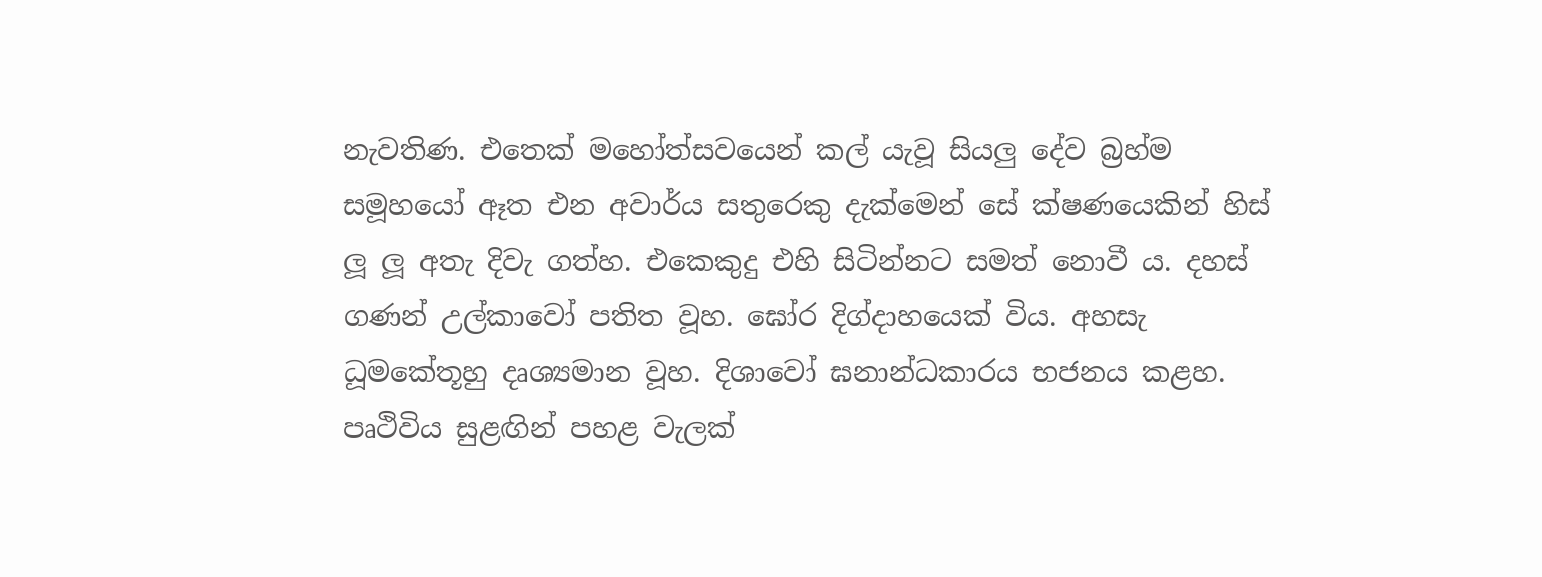නැවතිණ. එතෙක් මහෝත්සවයෙන් කල් යැවූ සියලු දේව බ්‍රහ්ම සමූහයෝ ඈත එන අවාර්ය සතුරෙකු දැක්මෙන් සේ ක්ෂණයෙකින් හිස් ලූ ලූ අතැ දිවැ ගත්හ. එකෙකුදු එහි සිටින්නට සමත් නොවී ය. දහස් ගණන් උල්කාවෝ පතිත වූහ. ඝෝර දිග්දාහයෙක් විය. අහසැ ධූමකේතූහු දෘශ්‍යමාන වූහ. දිශාවෝ ඝනාන්ධකාරය භජනය කළහ. පෘථිවිය සුළඟින් පහළ වැලක්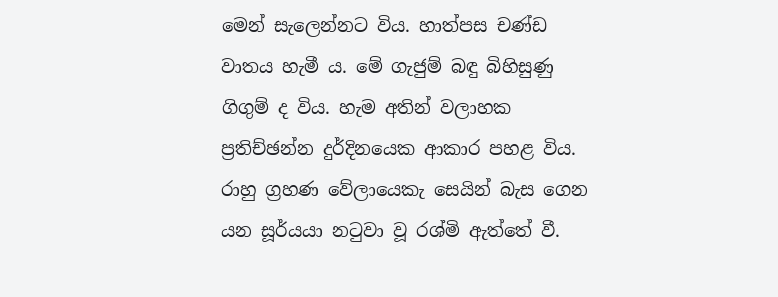මෙන් සැලෙන්නට විය. හාත්පස චණ්ඩ වාතය හැමී ය. මේ ගැජුම් බඳු බිහිසුණු ගිගුම් ද විය. හැම අතින් වලාහක ප්‍රතිච්ඡන්න දුර්දිනයෙක ආකාර පහළ විය. රාහු ග්‍රහණ වේලායෙකැ සෙයින් බැස ගෙන යන සූර්යයා නටුවා වූ රශ්මි ඇත්තේ වී.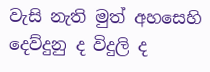වැසි නැති මුත් අහසෙහි දෙව්දුනු ද විදුලි ද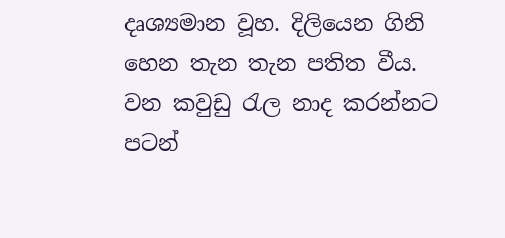දෘශ්‍යමාන වූහ. දිලියෙන ගිනි හෙන තැන තැන පතිත වීය. වන කවුඩු රැල නාද කරන්නට පටන්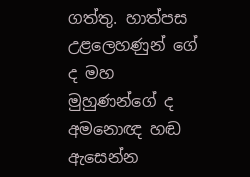ගත්තු. හාත්පස උළලෙහණුන් ගේ ද මහ මුහුණන්ගේ ද අමනොඥ හඬ ඇසෙන්න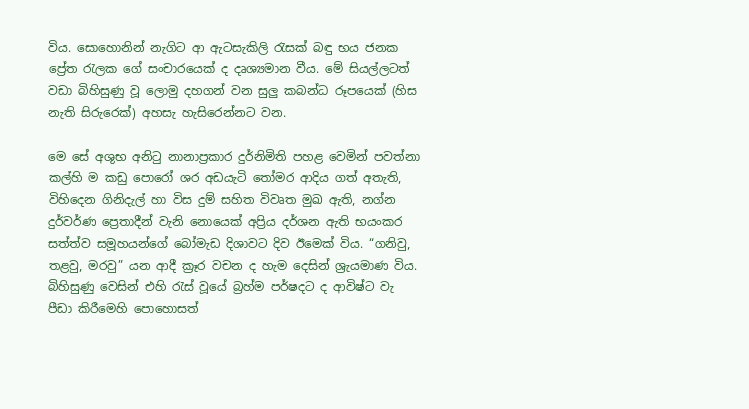විය. සොහොනින් නැගිට ආ ඇටසැකිලි රැසක් බඳු භය ජනක ප්‍රේත රැලක ගේ සංචාරයෙක් ද දෘශ්‍යමාන වීය. මේ සියල්ලටත් වඩා බිහිසුණු වූ ලොමු දහගන් වන සුලු කබන්ධ රූපයෙක් (හිස නැති සිරුරෙක්) අහසැ හැසිරෙන්නට වන.

මෙ සේ අශුභ අනිටු නානාප්‍රකාර දුර්නිමිති පහළ වෙමින් පවත්නා කල්හි ම කඩු පොරෝ ශර අඩයැටි තෝමර ආදිය ගත් අතැති, විහිදෙන ගිනිදැල් හා විස දුම් සහිත විවෘත මුඛ ඇති, නග්න දුර්වර්ණ ප්‍රෙතාදීන් වැනි නොයෙක් අප්‍රිය දර්ශන ඇති භයංකර සත්ත්ව සමූහයන්ගේ බෝමැඩ දිශාවට දිව ඊමෙක් විය. “ගනිවු, තළවු, මරවු” යන ආදී ක්‍රෑර වචන ද හැම දෙසින් ශ්‍රැයමාණ විය. බිහිසුණු වෙසින් එහි රැස් වූයේ බ්‍රහ්ම පර්ෂදට ද ආවිෂ්ට වැ පීඩා කිරීමෙහි පොහොසත්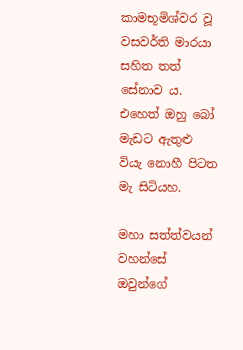කාමභූමිශ්වර වූ වසවර්ති මාරයා සහිත තත් සේනාව ය. එහෙත් ඔහු බෝ මැඩට ඇතුළු වියැ නොහී පිටත මැ සිටියහ.

මහා සත්ත්වයන් වහන්සේ ඔවුන්ගේ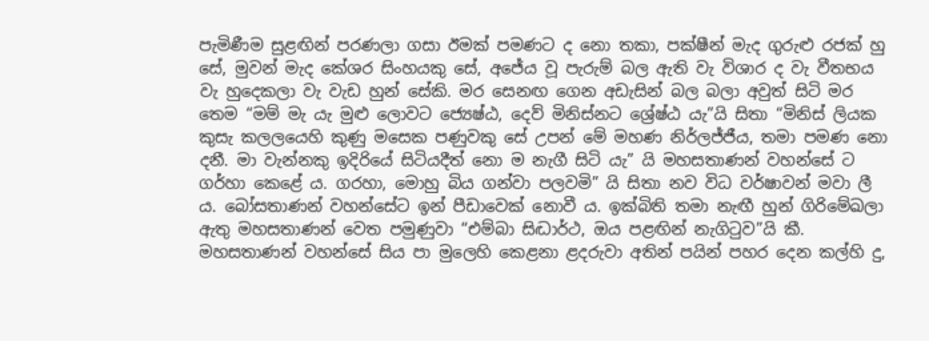පැමිණීම සුළඟින් පරණලා ගසා ඊමක් පමණට ද නො තකා, පක්ෂීන් මැද ගුරුළු රජක් හු සේ, මුවන් මැද කේශර සිංහයකු සේ, අජේය වූ පැරුම් බල ඇති වැ විශාර ද වැ වීතභය වැ හුදෙකලා වැ වැඩ හුන් සේකි. මර සෙනඟ ගෙන අඩැසින් බල බලා අවුත් සිටි මර තෙම “මම් මැ යැ මුළු ලොවට ජ්‍යෙෂ්ඨ, දෙව් මිනිස්නට ශ්‍රේෂ්ඨ යැ”යි සිතා “මිනිස් ලියක කුසැ කලලයෙහි කුණු මසෙක පණුවකු සේ උපන් මේ මහණ නිර්ලජ්ජීය, තමා පමණ නො දනී. මා වැන්නකු ඉදිරියේ සිටියදීත් නො ම නැගී සිටි යැ” යි මහසතාණන් වහන්සේ ට ගර්හා කෙළේ ය. ගරහා, මොහු බිය ගන්වා පලවමි” යි සිතා නව විධ වර්ෂාවන් මවා ලී ය. බෝසතාණන් වහන්සේට ඉන් පීඩාවෙක් නොවී ය. ඉක්බිති තමා නැඟී හුන් ගිරිමේඛලා ඇතු මහසතාණන් වෙත පමුණුවා “එම්බා සිද්‍ධාර්ථ, ඔය පළඟින් නැගිටුව”යි කී. මහසතාණන් වහන්සේ සිය පා මුලෙහි කෙළනා ළදරුවා අතින් පයින් පහර දෙන කල්හි දු,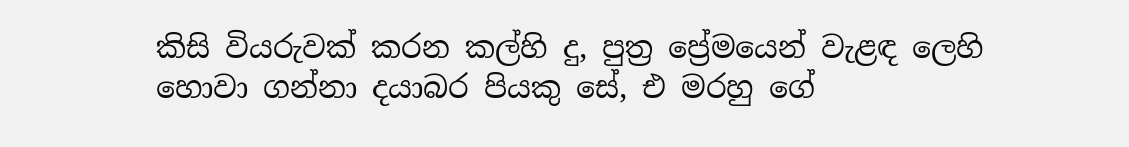කිසි වියරුවක් කරන කල්හි දු, පුත්‍ර ප්‍රේමයෙන් වැළඳ ලෙහි හොවා ගන්නා දයාබර පියකු සේ, එ මරහු ගේ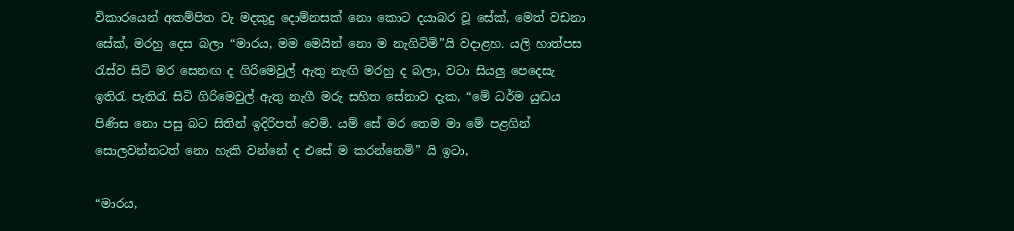විකාරයෙන් අකම්පිත වැ මදකුදු දොම්නසක් නො කොට දයාබර වූ සේක්, මෙත් වඩනා සේක්, මරහු දෙස බලා “මාරය, මම මෙයින් නො ම නැගිටිමි”යි වදාළහ. යලි හාත්පස රැස්ව සිටි මර සෙනඟ ද ගිරිමෙවුල් ඇතු නැඟි මරහු ද බලා, වටා සියලු පෙදෙසැ ඉතිරැ පැතිරැ සිටි ගිරිමෙවුල් ඇතු නැගී මරු සහිත සේනාව දැක, “මේ ධර්ම යුද්‍ධය පිණිස නො පසු බට සිතින් ඉදිරිපත් වෙමි. යම් සේ මර තෙම මා මේ පළගින් සොලවන්නටත් නො හැකි වන්නේ ද එසේ ම කරන්නෙමි” යි ඉටා,

“මාරය,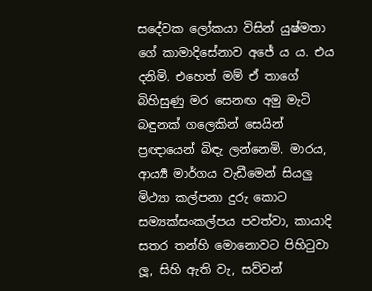සදේවක ලෝකයා විසින් යුෂ්මතා ගේ කාමාදිසේනාව අජේ ය ය. එය දනිමි. එහෙත් මම් ඒ තාගේ බිහිසුණු මර සෙනඟ අමු මැටි බඳුනක් ගලෙකින් සෙයින් ප්‍රඥායෙන් බිඳැ ලන්නෙමි. මාරය, ආර්‍ය්‍ය මාර්ගය වැඩීමෙන් සියලු මිථ්‍යා කල්පනා දුරු කොට සම්‍යක්සංකල්පය පවත්වා, කායාදි සතර තන්හි මොනොවට පිහිටුවා ලූ, සිහි ඇති වැ, සව්වන්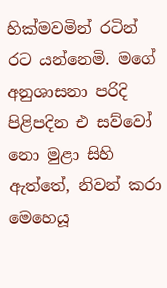හික්මවමින් රටින් රට යන්නෙමි. මගේ අනුශාසනා පරිදි පිළිපදින එ සව්වෝ නො මුළා සිහි ඇත්තේ, නිවන් කරා මෙහෙයූ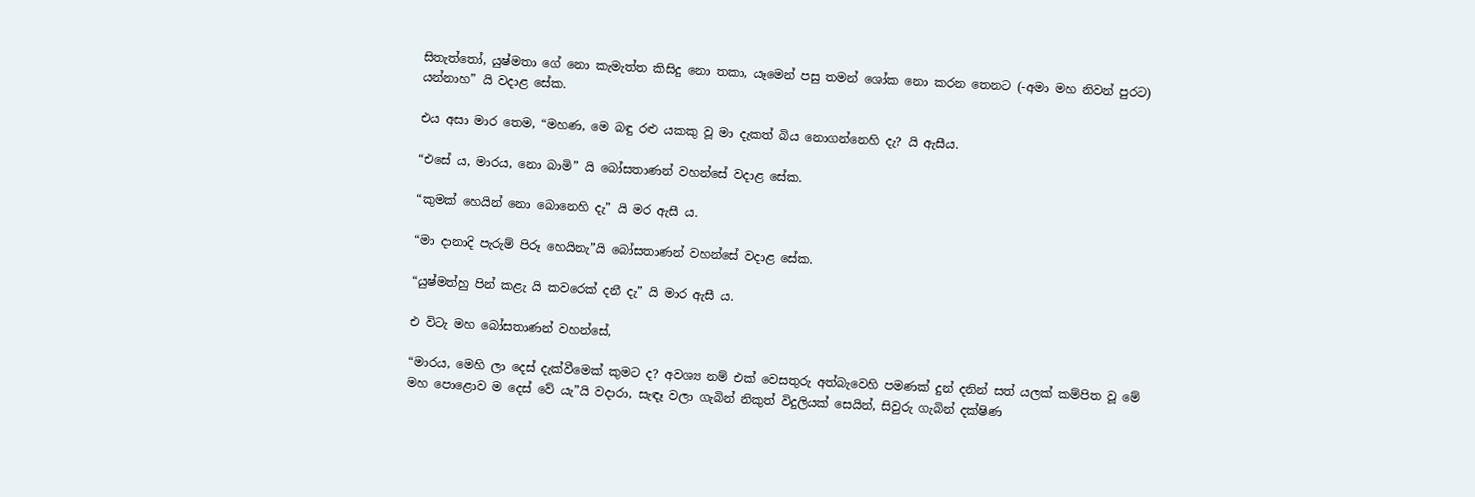සිතැත්තෝ, යුෂ්මතා ගේ නො කැමැත්ත කිසිදු නො තකා, යෑමෙන් පසු තමන් ශෝක නො කරන තෙනට (-අමා මහ නිවන් පුරට) යන්නාහ” යි වදාළ සේක.

එය අසා මාර තෙම, “මහණ, මෙ බඳු රළු යකකු වූ මා දැකත් බිය නොගන්නෙහි දැ? යි ඇසීය.

“එසේ ය, මාරය, නො බාමි” යි බෝසතාණන් වහන්සේ වදාළ සේක.

“කුමක් හෙයින් නො බොනෙහි දැ” යි මර ඇසී ය.

“මා දානාදි පැරුම් පිරූ හෙයිනැ”යි බෝසතාණන් වහන්සේ වදාළ සේක.

“යුෂ්මත්හු පින් කළැ යි කවරෙක් දනී දැ” යි මාර ඇසී ය.

එ විටැ මහ බෝසතාණන් වහන්සේ,

“මාරය, මෙහි ලා දෙස් දැක්වීමෙක් කුමට ද? අවශ්‍ය නම් එක් වෙසතුරු අත්බැවෙහි පමණක් දුන් දනින් සත් යලක් කම්පිත වූ මේ මහ පොළොව ම දෙස් වේ යැ”යි වදාරා, සැඳෑ වලා ගැබින් නිකුත් විදුලියක් සෙයින්, සිවුරු ගැබින් දක්ෂිණ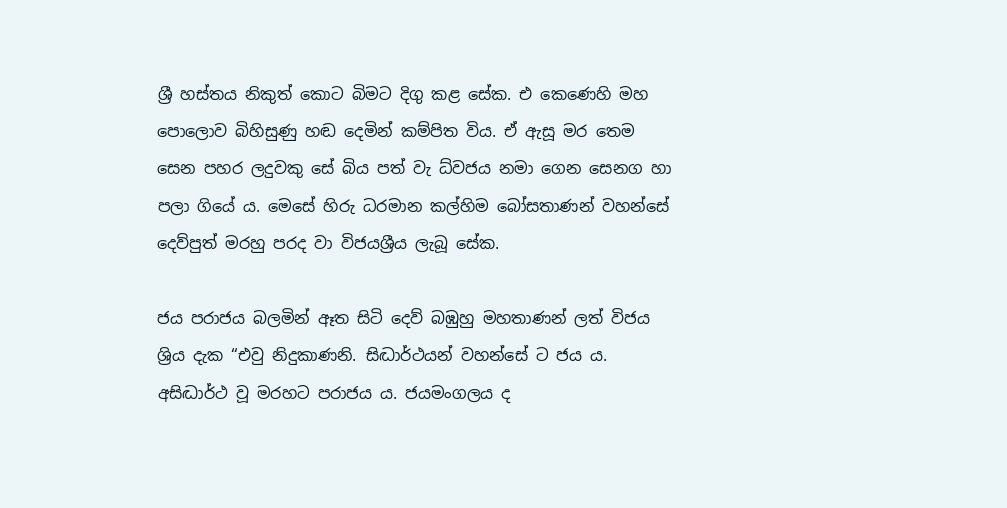ශ්‍රී හස්තය නිකුත් කොට බිමට දිගු කළ සේක. එ කෙණෙහි මහ පොලොව බිහිසුණු හඬ දෙමින් කම්පිත විය. ඒ ඇසූ මර තෙම සෙන පහර ලදුවකු සේ බිය පත් වැ ධ්වජය නමා ගෙන සෙනග හා පලා ගියේ ය. මෙසේ හිරු ධරමාන කල්හිම බෝසතාණන් වහන්සේ දෙව්පුත් මරහු පරද වා විජයශ්‍රීය ලැබූ සේක.

ජය පරාජය බලමින් ඈත සිටි දෙව් බඹුහු මහතාණන් ලත් විජය ශ්‍රිය දැක “එවු නිදුකාණනි. සිද්‍ධාර්ථයන් වහන්සේ ට ජය ය. අසිද්‍ධාර්ථ වූ මරහට පරාජය ය. ජයමංගලය ද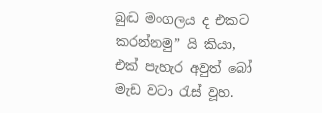බුද්‍ධ මංගලය ද එකට කරන්නමු” යි කියා, එක් පැහැර අවුත් බෝ මැඩ වටා රැස් වූහ.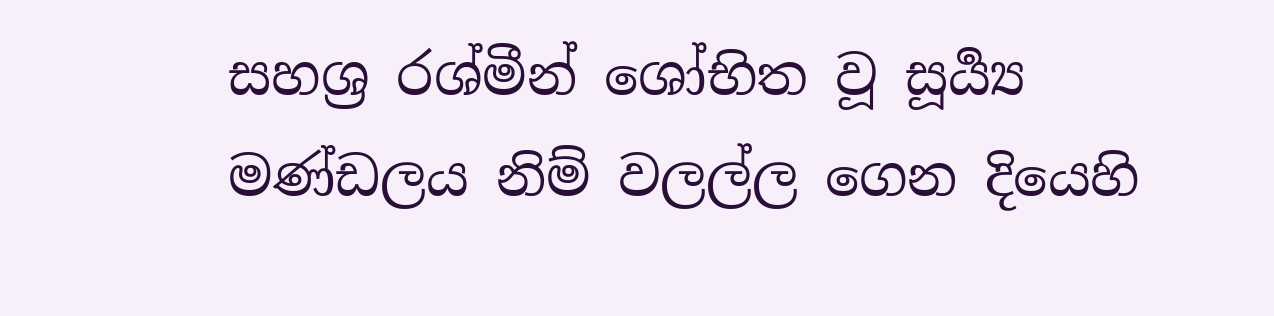සහශ්‍ර රශ්මීන් ශෝභිත වූ සූර්‍ය්‍ය මණ්ඩලය නිම් වලල්ල ගෙන දියෙහි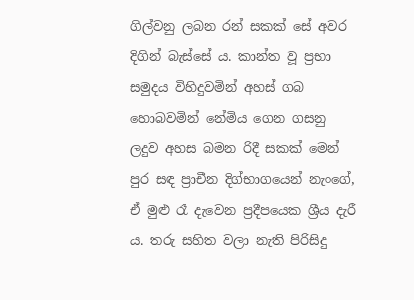ගිල්වනු ලබන රන් සකක් සේ අවර දිගින් බැස්සේ ය. කාන්ත වූ ප්‍රභා සමුදය විහිදුවමින් අහස් ගබ හොබවමින් නේමිය ගෙන ගසනු ලදුව අහස බමන රිදී සකක් මෙන් පුර සඳ ප්‍රාචීන දිග්භාගයෙන් නැංගේ, ඒ මුළු රෑ දැවෙන ප්‍රදීපයෙක ශ්‍රීය දැරී ය. තරු සහිත වලා නැති පිරිසිදු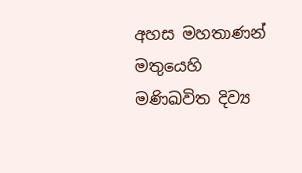අහස මහතාණන් මතුයෙහි මණිඛවිත දිව්‍ය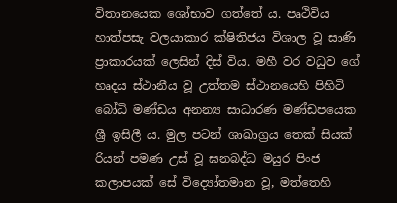විතානයෙක ශෝභාව ගත්තේ ය. පෘථිවිය හාත්පසැ වලයාකාර ක්ෂිතිජය විශාල වූ සාණි ප්‍රාකාරයක් ලෙසින් දිස් විය. මහී වර වධුව ගේ හෘදය ස්ථානීය වූ උත්තම ස්ථානයෙහි පිහිටි බෝධි මණ්ඩය අනන්‍ය සාධාරණ මණ්ඩපයෙක ශ්‍රී ඉසිලී ය. මුල පටන් ශාඛාග්‍රය තෙක් සියක් රියන් පමණ උස් වූ ඝනබද්ධ මයුර පිංජ කලාපයක් සේ විද්‍යෝතමාන වූ, මත්තෙහි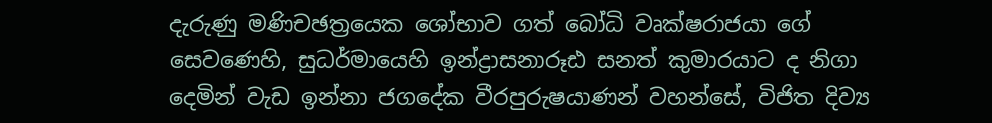දැරුණු මණිචඡත්‍රයෙක ශෝභාව ගත් බෝධි වෘක්ෂරාජයා ගේ සෙවණෙහි, සුධර්මායෙහි ඉන්ද්‍රාසනාරූඪ සනත් කුමාරයාට ද නිගා දෙමින් වැඩ ඉන්නා ජගදේක වීරපුරුෂයාණන් වහන්සේ, විජිත දිව්‍ය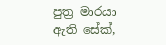පුත්‍ර මාරයා ඇති සේක්,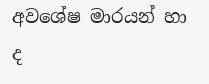අවශේෂ මාරයන් හා ද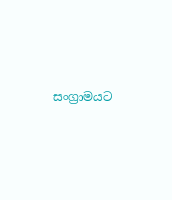සංග්‍රාමයට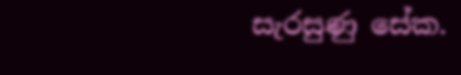සැරසුණු සේක.